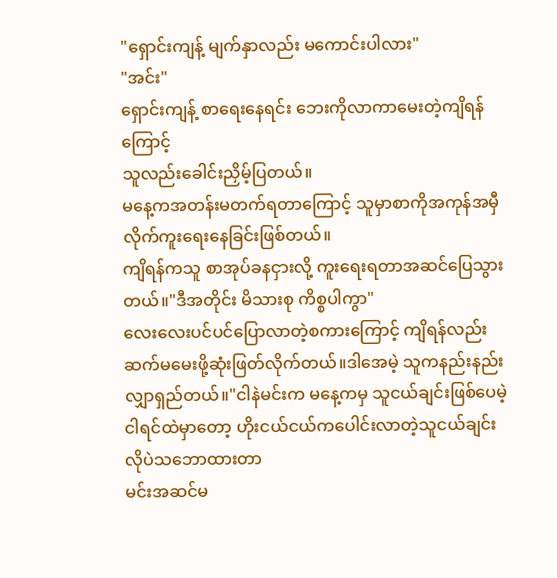"ရှောင်းကျန့် မျက်နှာလည်း မကောင်းပါလား"
"အင်း"
ရှောင်းကျန့် စာရေးနေရင်း ဘေးကိုလာကာမေးတဲ့ကျိရန်ကြောင့်
သူလည်းခေါင်းညှိမ့်ပြတယ်။
မနေ့ကအတန်းမတက်ရတာကြောင့် သူမှာစာကိုအကုန်အမှီလိုက်ကူးရေးနေခြင်းဖြစ်တယ်။
ကျိရန်ကသူ စာအုပ်ခနငှားလို့ ကူးရေးရတာအဆင်ပြေသွားတယ်။"ဒီအတိုင်း မိသားစု ကိစ္စပါကွာ"
လေးလေးပင်ပင်ပြောလာတဲ့စကားကြောင့် ကျိရန်လည်း
ဆက်မမေးဖို့ဆုံးဖြတ်လိုက်တယ်။ဒါအေမဲ့ သူကနည်းနည်းလျှာရှည်တယ်။"ငါနဲမင်းက မနေ့ကမှ သူငယ်ချင်းဖြစ်ပေမဲ့ ငါရင်ထဲမှာတော့ ဟိုးငယ်ငယ်ကပေါင်းလာတဲ့သူငယ်ချင်းလိုပဲသဘောထားတာ
မင်းအဆင်မ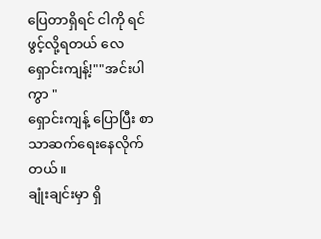ပြေတာရှိရင် ငါကို ရင်ဖွင့်လို့ရတယ် လေ
ရှောင်းကျန့်!""အင်းပါကွာ "
ရှောင်းကျန့် ပြောပြီး စာသာဆက်ရေးနေလိုက်တယ်။
ချုံးချင်းမှာ ရှိ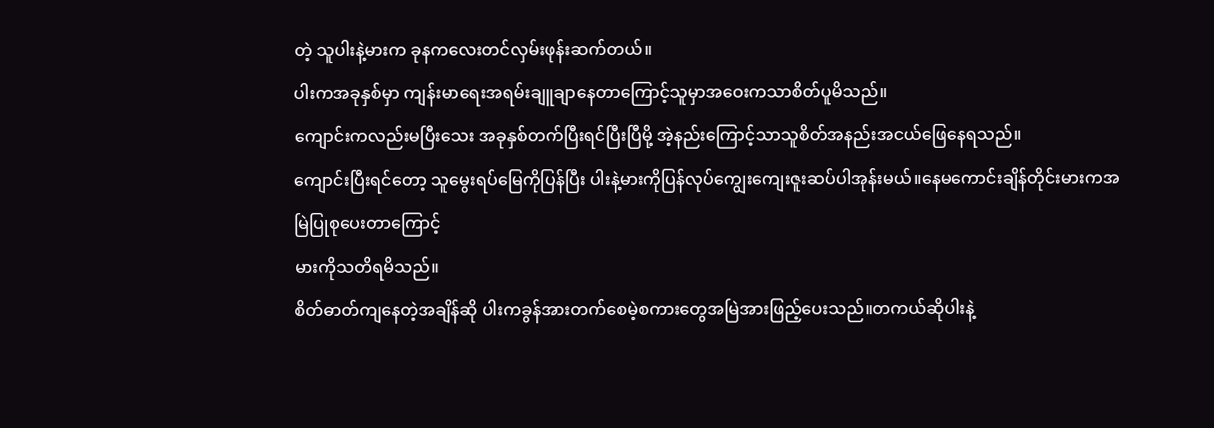တဲ့ သူပါးနဲ့မားက ခုနကလေးတင်လှမ်းဖုန်းဆက်တယ်။
ပါးကအခုနှစ်မှာ ကျန်းမာရေးအရမ်းချူချာနေတာကြောင့်သူမှာအဝေးကသာစိတ်ပူမိသည်။
ကျောင်းကလည်းမပြီးသေး အခုနှစ်တက်ပြီးရင်ပြီးပြီမို့ အဲ့နည်းကြောင့်သာသူစိတ်အနည်းအငယ်ဖြေနေရသည်။
ကျောင်းပြီးရင်တော့ သူမွေးရပ်မြေကိုပြန်ပြီး ပါးနဲ့မားကိုပြန်လုပ်ကျွေးကျေးဇူးဆပ်ပါအုန်းမယ်။နေမကောင်းချိန်တိုင်းမားကအမြဲပြုစုပေးတာကြောင့်
မားကိုသတိရမိသည်။
စိတ်ဓာတ်ကျနေတဲ့အချိန်ဆို ပါးကခွန်အားတက်စေမဲ့စကားတွေအမြဲအားဖြည့်ပေးသည်။တကယ်ဆိုပါးနဲ့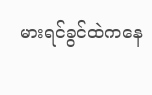မားရင်ခွင်ထဲကနေ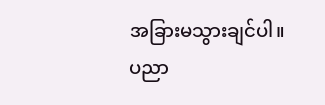အခြားမသွားချင်ပါ။
ပညာ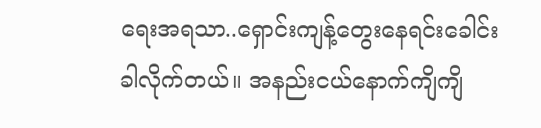ရေးအရသာ..ရှောင်းကျန့်တွေးနေရင်းခေါင်းခါလိုက်တယ်။ အနည်းငယ်နောက်ကျိကျိ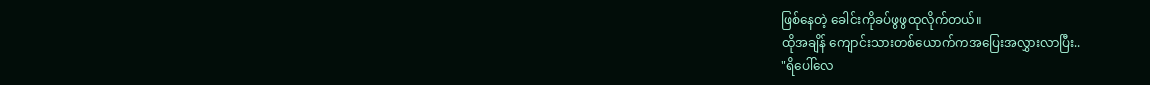ဖြစ်နေတဲ့ ခေါင်းကိုခပ်ဖွဖွထုလိုက်တယ်။
ထိုအချိန် ကျောင်းသားတစ်ယောက်ကအပြေးအလွှားလာပြီး..
"ရိပေါ်လေ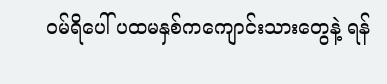၀မ်ရိပေါ် ပထမနှစ်ကကျောင်းသားတွေနဲ့ ရန်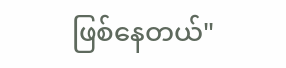ဖြစ်နေတယ်"